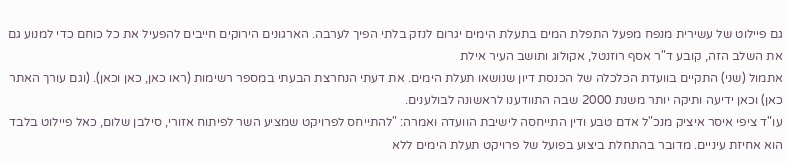גם פיילוט של עשירית מנפח מפעל התפלת המים בתעלת הימים יגרום לנזק בלתי הפיך לערבה. הארגונים הירוקים חייבים להפעיל את כל כוחם כדי למנוע גם את השלב הזה, קובע ד"ר אסף רוזנטל, אקולוג ותושב העיר אילת
אתמול (שני) התקיים בוועדת הכלכלה של הכנסת דיון שנושאו תעלת הימים. את דעתי הנחרצת הבעתי במספר רשימות (ראו כאן, כאן וכאן). (וגם עורך האתר כאן) וכאן ידיעה ותיקה יותר משנת 2000 שבה התוודענו לראשונה לבולענים.
עו"ד ציפי איסר איציק מנכ"ל אדם טבע ודין התייחסה לישיבת הוועדה ואמרה: "להתייחס לפרויקט שמציע השר לפיתוח אזורי, סילבן שלום, כאל פיילוט בלבד הוא אחיזת עיניים. מדובר בהתחלת ביצוע בפועל של פרויקט תעלת הימים ללא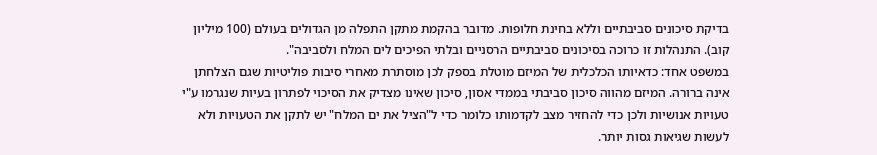בדיקת סיכונים סביבתיים וללא בחינת חלופות. מדובר בהקמת מתקן התפלה מן הגדולים בעולם (100 מיליון קוב). התנהלות זו כרוכה בסיכונים סביבתיים הרסניים ובלתי הפיכים לים המלח ולסביבה".
במשפט אחד: כדאיותו הכלכלית של המיזם מוטלת בספק לכן מוסתרת מאחרי סיבות פוליטיות שגם הצלחתן אינה ברורה. המיזם מהווה סיכון סביבתי בממדי אסון, סיכון שאינו מצדיק את הסיכוי לפתרון בעיות שנגרמו ע"י טעויות אנושיות ולכן כדי להחזיר מצב לקדמותו כלומר כדי ל"הציל את ים המלח" יש לתקן את הטעויות ולא לעשות שגיאות גסות יותר.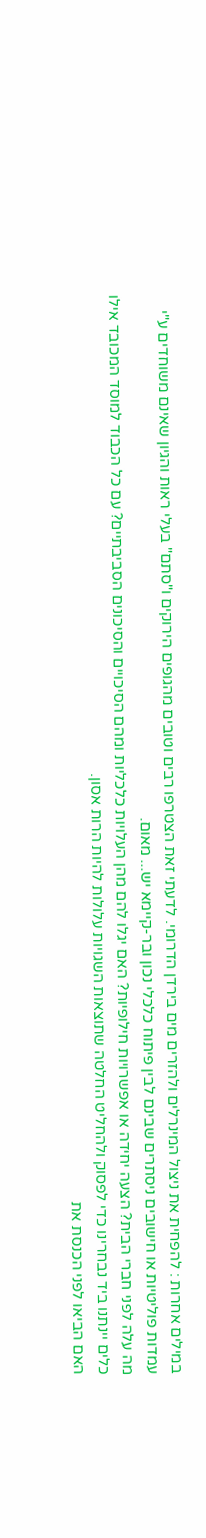במילים אחרות : להפחית את ניצול המינרלים ולהזרים מים בירדן הדרומי. לדעתי זאת הצטרפו רבים וטובים מהגופים הירוקים ו"סתם" בעלי ראות והגיון שאינם משוחדים ע"י עמדות פוליטיות או חישובים ניסתרים שבינם לבין פיתוח כלכלי נכון ובר-קיימא יש... מאום.
מה עלה לפני חברי הבית? הצעה יחידה או אפשרויות חילופיות? האם יגלו להם מהן העלויות כלכליות ומהם הסיכויים והסיכונים הסביבתיים? עם כל הכבוד למוסד המכובד אילו כלים יינתנו ביד נבחרינו כדי לפסוק ולהחליט החלטה שתוצאות השגויות עלולות להיות הרות אסון.
האם הביאו לפני הכנסת את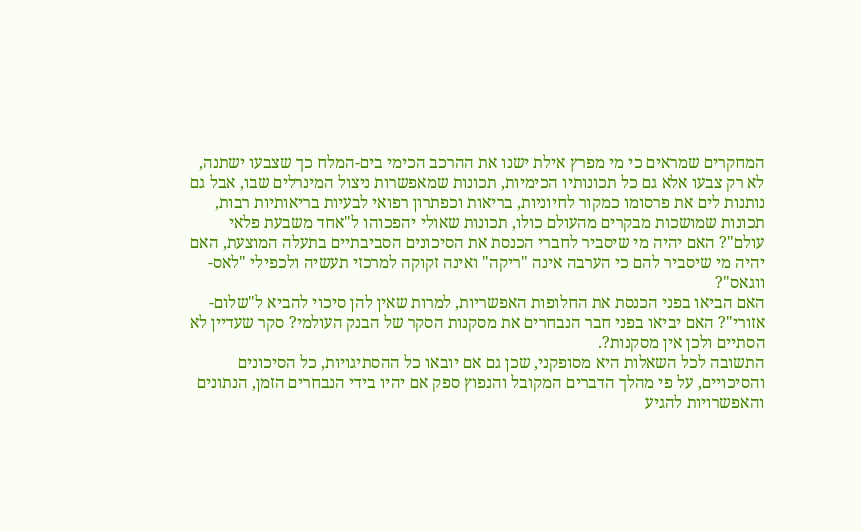המחקרים שמראים כי מי מפרץ אילת ישנו את ההרכב הכימי בים-המלח כך שצבעו ישתנה, לא רק צבעו אלא גם כל תכונותיו הכימיות, תכונות שמאפשרות ניצול המינרלים שבו, אבל גם נותנות לים את פרסומו כמקור לחיוניות, בריאות וכפתרון רפואי לבעיות בריאותיות רבות, תכונות שמושכות מבקרים מהעולם כולו, תכונות שאולי יהפכוהו ל"אחד משבעת פלאי עולם"? האם יהיה מי שיסביר לחברי הכנסת את הסיכונים הסביבתיים בתעלה המוצעת, האם יהיה מי שיסביר להם כי הערבה אינה "ריקה" ואינה זקוקה למרכזי תעשיה ולכפילי "לאס-ווגאס"?
האם הביאו בפני הכנסת את החלופות האפשריות, למרות שאין להן סיכוי להביא ל"שלום- אזורי"? האם יביאו בפני חבר הנבחרים את מסקנות הסקר של הבנק העולמי? סקר שעדיין לא הסתיים ולכן אין מסקנות?.
התשובה לכל השאלות היא מסופקני, שכן גם אם יובאו כל ההסתיגויות, כל הסיכונים והסיכויים, על פי מהלך הדברים המקובל והנפוץ ספק אם יהיו בידי הנבחרים הזמן, הנתונים והאפשרויות להגיע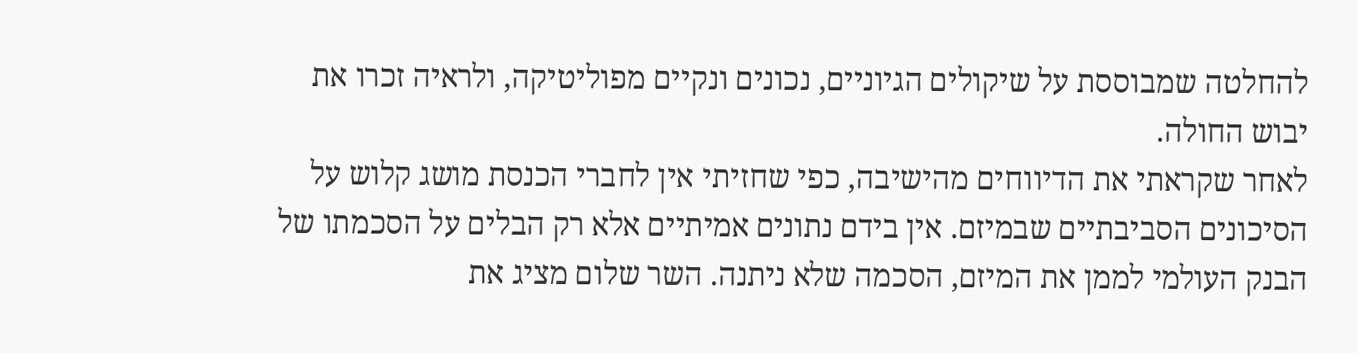להחלטה שמבוססת על שיקולים הגיוניים, נכונים ונקיים מפוליטיקה, ולראיה זכרו את יבוש החולה.
לאחר שקראתי את הדיווחים מהישיבה, כפי שחזיתי אין לחברי הכנסת מושג קלוש על הסיכונים הסביבתיים שבמיזם. אין בידם נתונים אמיתיים אלא רק הבלים על הסכמתו של הבנק העולמי לממן את המיזם, הסכמה שלא ניתנה. השר שלום מציג את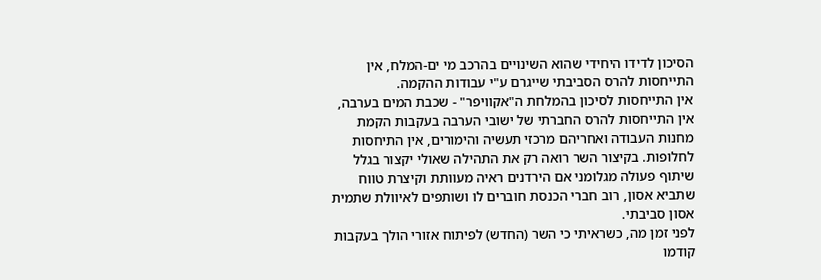הסיכון לדידו היחידי שהוא השינויים בהרכב מי ים-המלח, אין התייחסות להרס הסביבתי שייגרם ע"י עבודות ההקמה.
אין התייחסות לסיכון בהמלחת ה"אקוויפר" - שכבת המים בערבה, אין התייחסות להרס החברתי של ישובי הערבה בעקבות הקמת מחנות העבודה ואחריהם מרכזי תעשיה והימורים, אין התיחסות לחלופות. בקיצור השר רואה רק את התהילה שאולי יקצור בגלל שיתוף פעולה מגלומני אם הירדנים ראיה מעוותת וקיצרת טווח שתביא אסון, רוב חברי הכנסת חוברים לו ושותפים לאיוולת שתמית אסון סביבתי.
לפני זמן מה, כשראיתי כי השר (החדש) לפיתוח אזורי הולך בעקבות קודמו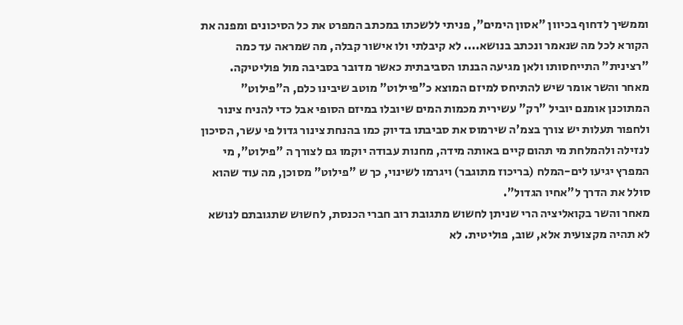וממשיך לדחוף בכיוון "אסון הימים", פניתי ללשכתו במכתב המפרט את כל הסיכונים ומפנה את הקורא לכל מה שנאמר ונכתב בנושא.... לא קיבלתי ולו אישור קבלה, מה שמראה עד כמה "רצינית" התייחסותו ולאן מגיעה הבנתו הסביבתית כאשר מדובר בסביבה מול פוליטיקה.
מאחר והשר אומר שיש להתיחס למיזם המוצא כ"פיילוט" מוטב שיבינו כלם, ה"פילוט" המתוכנן אומנם יוביל "רק" עשירית מכמות המים שיובלו במיזם הסופי אבל כדי להניח צינור ולחפור תעלות יש צורך בצמ'ה שירמוס את סביבתו בדיוק כמו בהנחת צינור גדול פי עשר, הסיכון לנזילה ולהמלחת מי תהום קיים באותה מידה, מחנות עבודה יוקמו גם לצורך ה "פילוט", מי המפרץ יגיעו לים-המלח (בריכוז מתוגבר) ויגרמו לשינוי, כך ש "פילוט" מסוכן, מה עוד שהוא סולל את הדרך ל"אחיו הגדול".
מאחר והשר בקואליציה הרי שניתן לחשוש מתגובת רוב חברי הכנסת, לחשוש שתגובתם לנושא לא תהיה מקצועית אלא, שוב, פוליטית. לא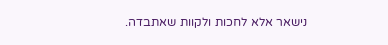נישאר אלא לחכות ולקוות שאתבדה.